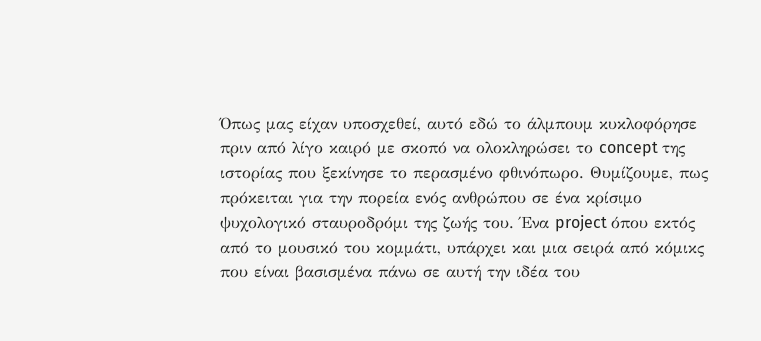Όπως μας είχαν υποσχεθεί, αυτό εδώ το άλμπουμ κυκλοφόρησε πριν από λίγο καιρό με σκοπό να ολοκληρώσει το concept της ιστορίας που ξεκίνησε το περασμένο φθινόπωρο. Θυμίζουμε, πως πρόκειται για την πορεία ενός ανθρώπου σε ένα κρίσιμο ψυχολογικό σταυροδρόμι της ζωής του. Ένα project όπου εκτός από το μουσικό του κομμάτι, υπάρχει και μια σειρά από κόμικς που είναι βασισμένα πάνω σε αυτή την ιδέα του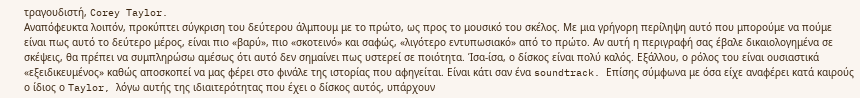τραγουδιστή, Corey Taylor.
Αναπόφευκτα λοιπόν, προκύπτει σύγκριση του δεύτερου άλμπουμ με το πρώτο, ως προς το μουσικό του σκέλος. Με μια γρήγορη περίληψη αυτό που μπορούμε να πούμε είναι πως αυτό το δεύτερο μέρος, είναι πιο «βαρύ», πιο «σκοτεινό» και σαφώς, «λιγότερο εντυπωσιακό» από το πρώτο. Αν αυτή η περιγραφή σας έβαλε δικαιολογημένα σε σκέψεις, θα πρέπει να συμπληρώσω αμέσως ότι αυτό δεν σημαίνει πως υστερεί σε ποιότητα. Ίσα-ίσα, ο δίσκος είναι πολύ καλός. Εξάλλου, ο ρόλος του είναι ουσιαστικά «εξειδικευμένος» καθώς αποσκοπεί να μας φέρει στο φινάλε της ιστορίας που αφηγείται. Είναι κάτι σαν ένα soundtrack. Επίσης σύμφωνα με όσα είχε αναφέρει κατά καιρούς ο ίδιος ο Taylor, λόγω αυτής της ιδιαιτερότητας που έχει ο δίσκος αυτός, υπάρχουν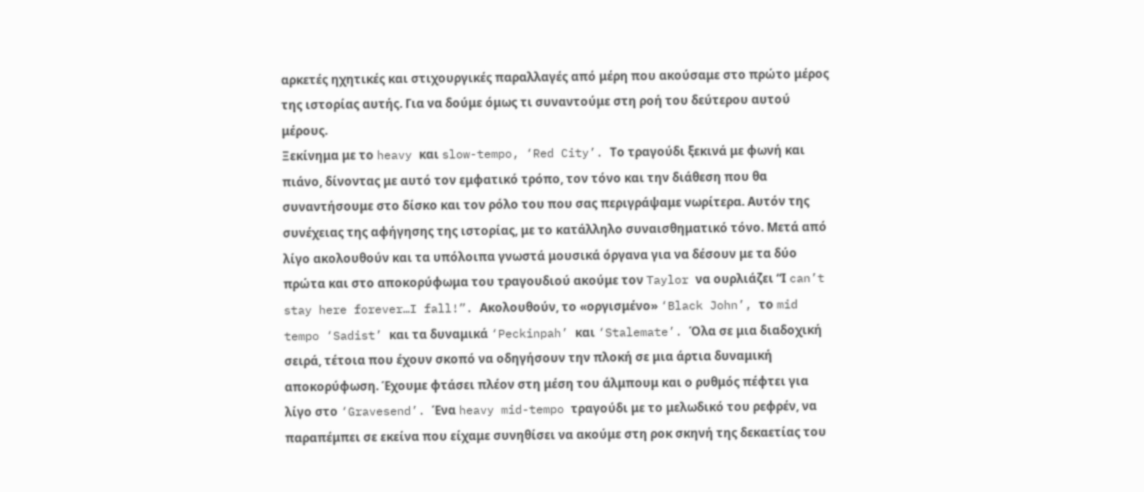αρκετές ηχητικές και στιχουργικές παραλλαγές από μέρη που ακούσαμε στο πρώτο μέρος της ιστορίας αυτής. Για να δούμε όμως τι συναντούμε στη ροή του δεύτερου αυτού μέρους.
Ξεκίνημα με το heavy και slow-tempo, ‘Red City’. Το τραγούδι ξεκινά με φωνή και πιάνο, δίνοντας με αυτό τον εμφατικό τρόπο, τον τόνο και την διάθεση που θα συναντήσουμε στο δίσκο και τον ρόλο του που σας περιγράψαμε νωρίτερα. Αυτόν της συνέχειας της αφήγησης της ιστορίας, με το κατάλληλο συναισθηματικό τόνο. Μετά από λίγο ακολουθούν και τα υπόλοιπα γνωστά μουσικά όργανα για να δέσουν με τα δύο πρώτα και στο αποκορύφωμα του τραγουδιού ακούμε τον Taylor να ουρλιάζει “Ι can’t stay here forever…I fall!”. Ακολουθούν, το «οργισμένο» ‘Black John’, το mid tempo ‘Sadist’ και τα δυναμικά ‘Peckinpah’ και ‘Stalemate’. Όλα σε μια διαδοχική σειρά, τέτοια που έχουν σκοπό να οδηγήσουν την πλοκή σε μια άρτια δυναμική αποκορύφωση. Έχουμε φτάσει πλέον στη μέση του άλμπουμ και ο ρυθμός πέφτει για λίγο στο ‘Gravesend’. Ένα heavy mid-tempo τραγούδι με το μελωδικό του ρεφρέν, να παραπέμπει σε εκείνα που είχαμε συνηθίσει να ακούμε στη ροκ σκηνή της δεκαετίας του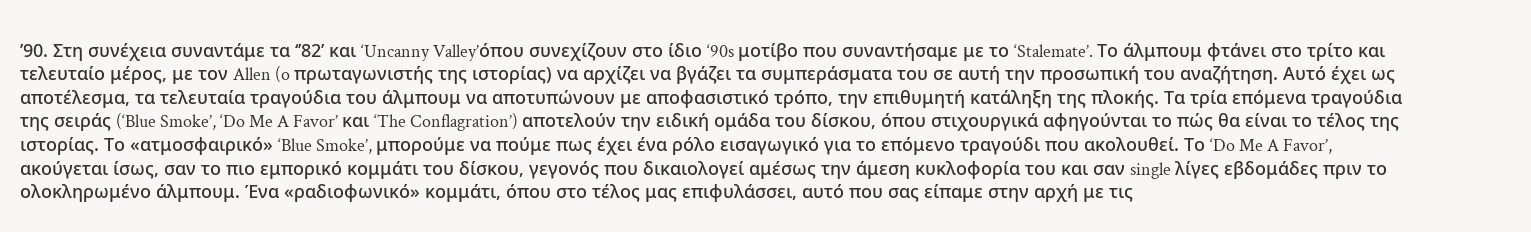’90. Στη συνέχεια συναντάμε τα ‘’82’ και ‘Uncanny Valley’όπου συνεχίζουν στο ίδιο ‘90s μοτίβο που συναντήσαμε με το ‘Stalemate’. Το άλμπουμ φτάνει στο τρίτο και τελευταίο μέρος, με τον Allen (o πρωταγωνιστής της ιστορίας) να αρχίζει να βγάζει τα συμπεράσματα του σε αυτή την προσωπική του αναζήτηση. Αυτό έχει ως αποτέλεσμα, τα τελευταία τραγούδια του άλμπουμ να αποτυπώνουν με αποφασιστικό τρόπο, την επιθυμητή κατάληξη της πλοκής. Τα τρία επόμενα τραγούδια της σειράς (‘Blue Smoke’, ‘Do Me A Favor’ και ‘The Conflagration’) αποτελούν την ειδική ομάδα του δίσκου, όπου στιχουργικά αφηγούνται το πώς θα είναι το τέλος της ιστορίας. Το «ατμοσφαιρικό» ‘Blue Smoke’, μπορούμε να πούμε πως έχει ένα ρόλο εισαγωγικό για το επόμενο τραγούδι που ακολουθεί. Το ‘Do Me A Favor’, ακούγεται ίσως, σαν το πιο εμπορικό κομμάτι του δίσκου, γεγονός που δικαιολογεί αμέσως την άμεση κυκλοφορία του και σαν single λίγες εβδομάδες πριν το ολοκληρωμένο άλμπουμ. Ένα «ραδιοφωνικό» κομμάτι, όπου στο τέλος μας επιφυλάσσει, αυτό που σας είπαμε στην αρχή με τις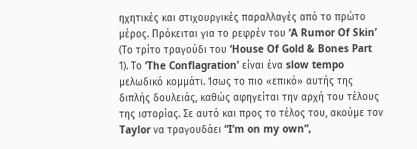ηχητικές και στιχουργικές παραλλαγές από το πρώτο μέρος. Πρόκειται για το ρεφρέν του ‘A Rumor Of Skin’ (Το τρίτο τραγούδι του ‘House Of Gold & Bones Part 1). Το ‘The Conflagration’ είναι ένα slow tempo μελωδικό κομμάτι. Ίσως το πιο «επικό» αυτής της διπλής δουλειάς, καθώς αφηγείται την αρχή του τέλους της ιστορίας. Σε αυτό και προς το τέλος του, ακούμε τον Taylor να τραγουδάει “I’m on my own”,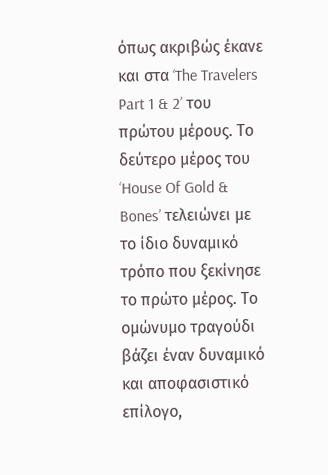όπως ακριβώς έκανε και στα ‘The Travelers Part 1 & 2’ του πρώτου μέρους. Το δεύτερο μέρος του ‘House Of Gold & Bones’ τελειώνει με το ίδιο δυναμικό τρόπο που ξεκίνησε το πρώτο μέρος. Το ομώνυμο τραγούδι βάζει έναν δυναμικό και αποφασιστικό επίλογο,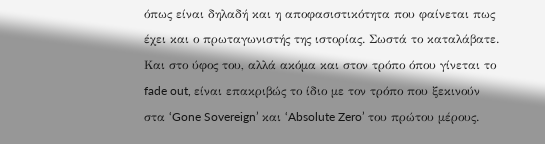όπως είναι δηλαδή και η αποφασιστικότητα που φαίνεται πως έχει και ο πρωταγωνιστής της ιστορίας. Σωστά το καταλάβατε. Και στο ύφος του, αλλά ακόμα και στον τρόπο όπου γίνεται το fade out, είναι επακριβώς το ίδιο με τον τρόπο που ξεκινούν στα ‘Gone Sovereign’ και ‘Absolute Zero’ του πρώτου μέρους.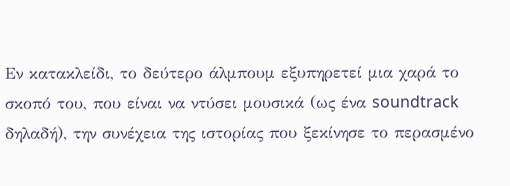Εν κατακλείδι, το δεύτερο άλμπουμ εξυπηρετεί μια χαρά το σκοπό του, που είναι να ντύσει μουσικά (ως ένα soundtrack δηλαδή), την συνέχεια της ιστορίας που ξεκίνησε το περασμένο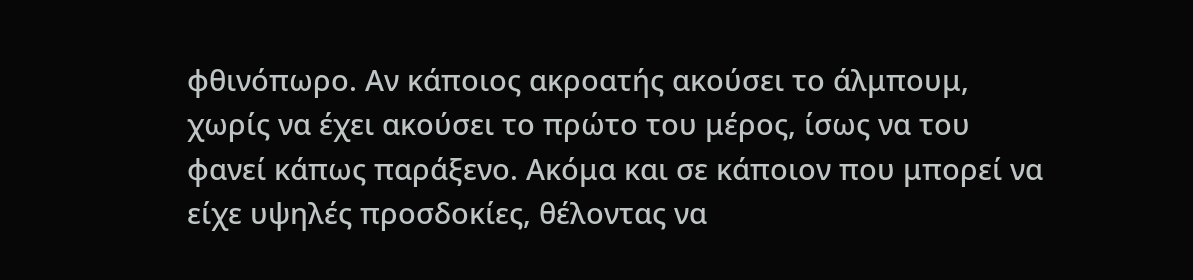φθινόπωρο. Αν κάποιος ακροατής ακούσει το άλμπουμ, χωρίς να έχει ακούσει το πρώτο του μέρος, ίσως να του φανεί κάπως παράξενο. Ακόμα και σε κάποιον που μπορεί να είχε υψηλές προσδοκίες, θέλοντας να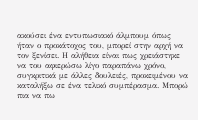ακούσει ένα εντυπωσιακό άλμπουμ όπως ήταν ο προκάτοχος του, μπορεί στην αρχή να τον ξενίσει. Η αλήθεια είναι πως χρειάστηκε να του αφιερώσω λίγο παραπάνω χρόνο, συγκριτικά με άλλες δουλειές, προκειμένου να καταλήξω σε ένα τελικό συμπέρασμα. Μπορώ πια να πω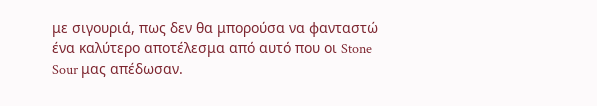με σιγουριά, πως δεν θα μπορούσα να φανταστώ ένα καλύτερο αποτέλεσμα από αυτό που οι Stone Sour μας απέδωσαν.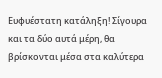Ευφυέστατη κατάληξη! Σίγουρα και τα δύο αυτά μέρη, θα βρίσκονται μέσα στα καλύτερα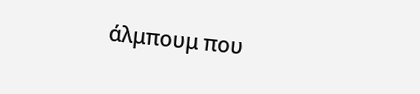άλμπουμ που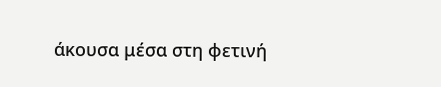άκουσα μέσα στη φετινή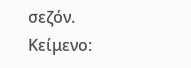σεζόν.
Κείμενο: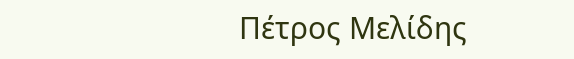Πέτρος Μελίδης